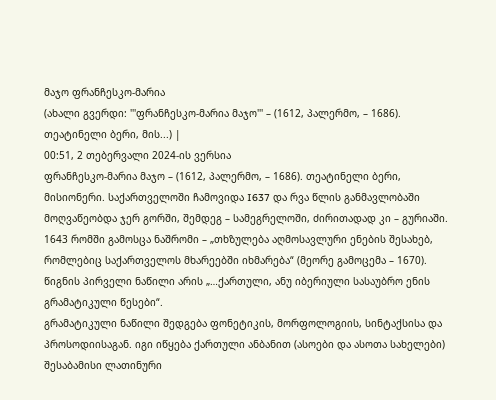მაჯო ფრანჩესკო-მარია
(ახალი გვერდი: '''ფრანჩესკო-მარია მაჯო''' – (1612, პალერმო, – 1686). თეატინელი ბერი, მის...) |
00:51, 2 თებერვალი 2024-ის ვერსია
ფრანჩესკო-მარია მაჯო – (1612, პალერმო, – 1686). თეატინელი ბერი, მისიონერი. საქართველოში ჩამოვიდა I637 და რვა წლის განმავლობაში მოღვაწეობდა ჯერ გორში, შემდეგ – სამეგრელოში, ძირითადად კი – გურიაში. 1643 რომში გამოსცა ნაშრომი – „თხზულება აღმოსავლური ენების შესახებ, რომლებიც საქართველოს მხარეებში იხმარება“ (მეორე გამოცემა – 1670). წიგნის პირველი ნაწილი არის „…ქართული, ანუ იბერიული სასაუბრო ენის გრამატიკული წესები“.
გრამატიკული ნაწილი შედგება ფონეტიკის, მორფოლოგიის, სინტაქსისა და პროსოდიისაგან. იგი იწყება ქართული ანბანით (ასოები და ასოთა სახელები) შესაბამისი ლათინური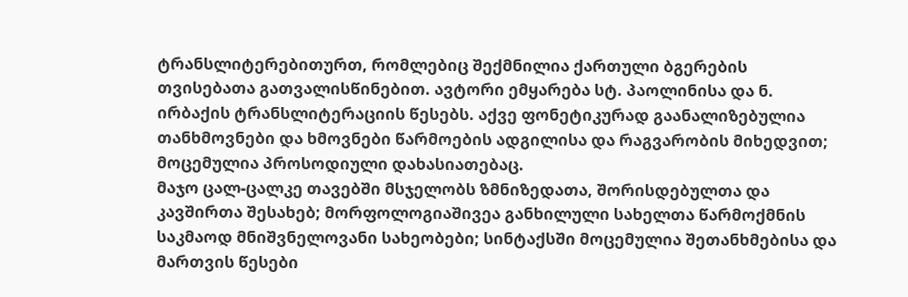ტრანსლიტერებითურთ, რომლებიც შექმნილია ქართული ბგერების თვისებათა გათვალისწინებით. ავტორი ემყარება სტ. პაოლინისა და ნ. ირბაქის ტრანსლიტერაციის წესებს. აქვე ფონეტიკურად გაანალიზებულია თანხმოვნები და ხმოვნები წარმოების ადგილისა და რაგვარობის მიხედვით; მოცემულია პროსოდიული დახასიათებაც.
მაჯო ცალ-ცალკე თავებში მსჯელობს ზმნიზედათა, შორისდებულთა და კავშირთა შესახებ; მორფოლოგიაშივეა განხილული სახელთა წარმოქმნის საკმაოდ მნიშვნელოვანი სახეობები; სინტაქსში მოცემულია შეთანხმებისა და მართვის წესები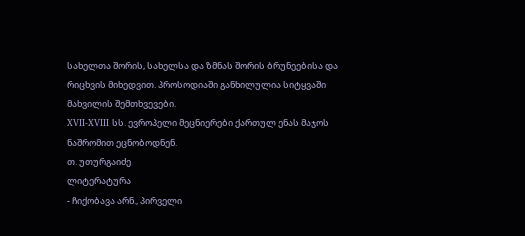სახელთა შორის, სახელსა და ზმნას შორის ბრუნეებისა და რიცხვის მიხედვით. პროსოდიაში განხილულია სიტყვაში მახვილის შემთხვევები.
XVII-XVIII სს. ევროპელი მეცნიერები ქართულ ენას მაჯოს ნაშრომით ეცნობოდნენ.
თ. უთურგაიძე
ლიტერატურა
- ჩიქობავა არნ., პირველი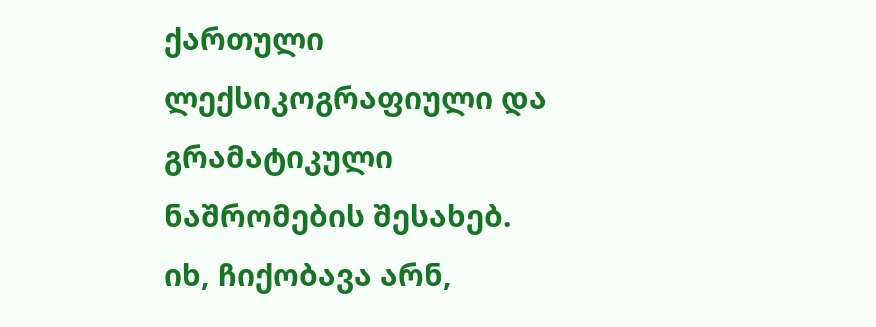ქართული ლექსიკოგრაფიული და გრამატიკული ნაშრომების შესახებ. იხ, ჩიქობავა არნ,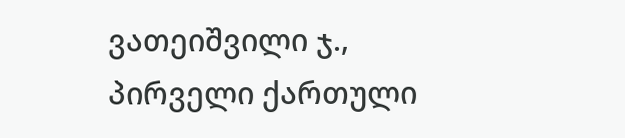ვათეიშვილი ჯ., პირველი ქართული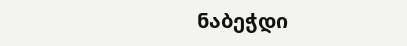ნაბეჭდი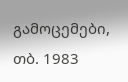გამოცემები, თბ. 1983